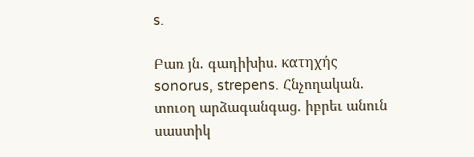s.

Բառ յն. գադիխիս. κατηχής sonorus, strepens. Հնչողական. տուօղ արձագանգաց. իբրեւ անուն սաստիկ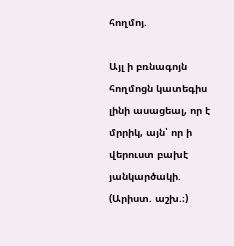հողմոյ.

Այլ ի բռնագոյն հողմոցն կատեգիս լինի ասացեալ, որ է մրրիկ, այն՝ որ ի վերուստ բախէ յանկարծակի. (Արիստ. աշխ.։)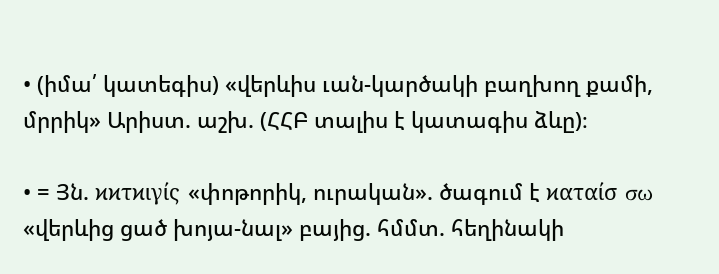• (իմա՛ կատեգիս) «վերևիս ւան-կարծակի բաղխող քամի, մրրիկ» Արիստ. աշխ. (ՀՀԲ տալիս է կատագիս ձևը)։

• = Յն. ϰϰτϰιγίς «փոթորիկ, ուրական». ծագում է ϰαταίσ σω «վերևից ցած խոյա-նալ» բայից. հմմտ. հեղինակի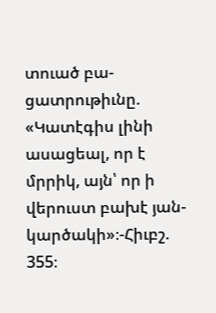տուած բա-ցատրութիւնը. «Կատէգիս լինի ասացեալ, որ է մրրիկ, այն՝ որ ի վերուստ բախէ յան-կարծակի»։-Հիւբշ. 355։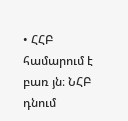• ՀՀԲ համարում է բառ յն։ ՆՀԲ դնում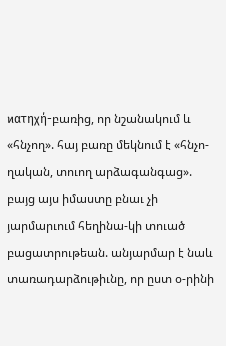ϰατηχή-բառից, որ նշանակում և «հնչող». հայ բառը մեկնում է «հնչո-ղական, տուող արձագանգաց». բայց այս իմաստը բնաւ չի յարմարւում հեղինա-կի տուած բացատրութեան. անյարմար է նաև տառադարձութիւնը, որ ըստ օ-րինի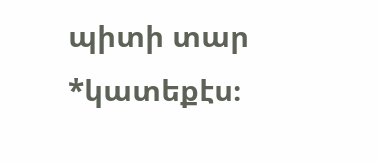պիտի տար *կատեքէս։